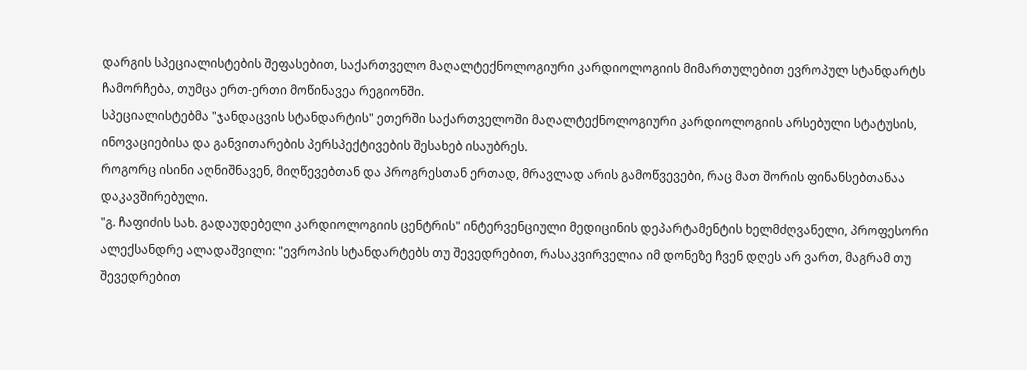დარგის სპეციალისტების შეფასებით, საქართველო მაღალტექნოლოგიური კარდიოლოგიის მიმართულებით ევროპულ სტანდარტს ჩამორჩება, თუმცა ერთ-ერთი მოწინავეა რეგიონში.
სპეციალისტებმა "ჯანდაცვის სტანდარტის" ეთერში საქართველოში მაღალტექნოლოგიური კარდიოლოგიის არსებული სტატუსის, ინოვაციებისა და განვითარების პერსპექტივების შესახებ ისაუბრეს.
როგორც ისინი აღნიშნავენ, მიღწევებთან და პროგრესთან ერთად, მრავლად არის გამოწვევები, რაც მათ შორის ფინანსებთანაა დაკავშირებული.
"გ. ჩაფიძის სახ. გადაუდებელი კარდიოლოგიის ცენტრის" ინტერვენციული მედიცინის დეპარტამენტის ხელმძღვანელი, პროფესორი ალექსანდრე ალადაშვილი: "ევროპის სტანდარტებს თუ შევედრებით, რასაკვირველია იმ დონეზე ჩვენ დღეს არ ვართ, მაგრამ თუ შევედრებით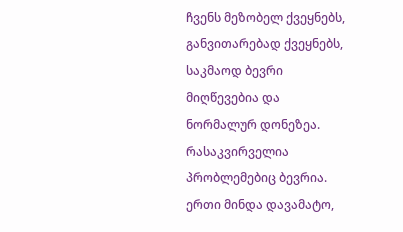ჩვენს მეზობელ ქვეყნებს, განვითარებად ქვეყნებს, საკმაოდ ბევრი მიღწევებია და ნორმალურ დონეზეა. რასაკვირველია პრობლემებიც ბევრია. ერთი მინდა დავამატო,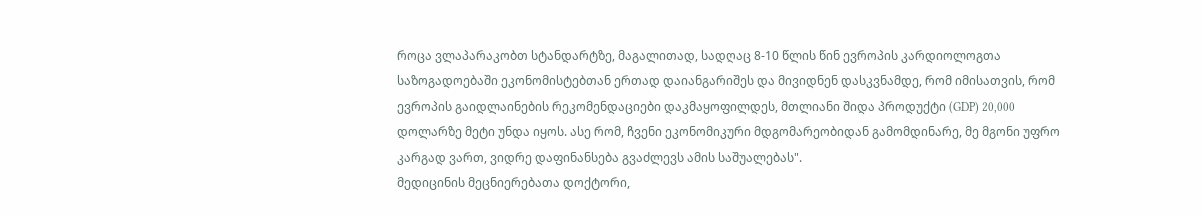როცა ვლაპარაკობთ სტანდარტზე, მაგალითად, სადღაც 8-10 წლის წინ ევროპის კარდიოლოგთა საზოგადოებაში ეკონომისტებთან ერთად დაიანგარიშეს და მივიდნენ დასკვნამდე, რომ იმისათვის, რომ ევროპის გაიდლაინების რეკომენდაციები დაკმაყოფილდეს, მთლიანი შიდა პროდუქტი (GDP) 20,000 დოლარზე მეტი უნდა იყოს. ასე რომ, ჩვენი ეკონომიკური მდგომარეობიდან გამომდინარე, მე მგონი უფრო კარგად ვართ, ვიდრე დაფინანსება გვაძლევს ამის საშუალებას".
მედიცინის მეცნიერებათა დოქტორი,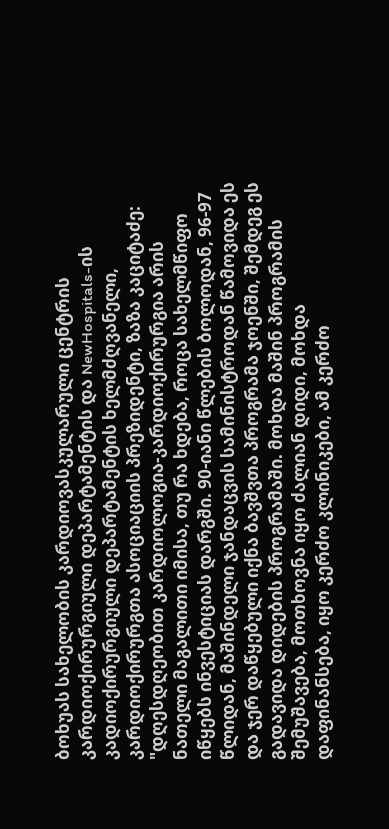ბოხუას სახელობის კარდიოვასკულარული ცენტრის კარდიოქირურგიული დეპარტამენტის და NewHospitals-ის კადიოქირურგიული დეპარტამენტის ხელმძღვანელი, კარდიოქირურგთა ასოციაციის პრეზიდენტი, ზაზა კაციტაძე: "დღესდღეობით კარდიოლოგია-კარდიოქირურგია არის ნათელი მაგალითი იმისა, თუ რა ხდება, როცა სახელმწიფო იწყებს ინვესტიციას დარგში. 90-იანი წლების ბოლოდან, 96-97 წლიდან, მაშინდელი ჯანდაცვის სამინისტროდან წამოვიდა ეს და ჯერ დაწყებული იქნა ბავშვთა პროგრამა ჯოენში, შემდეგ ეს გადავიდა დიდების პროგრამაში. მოხდა მაშინ პროგრამის შემუშავება, მოთხოვნა იყო ძალიან დიდი, მოხდა დაფინანსება, იყო კერძო კლინიკები, ამ კერძო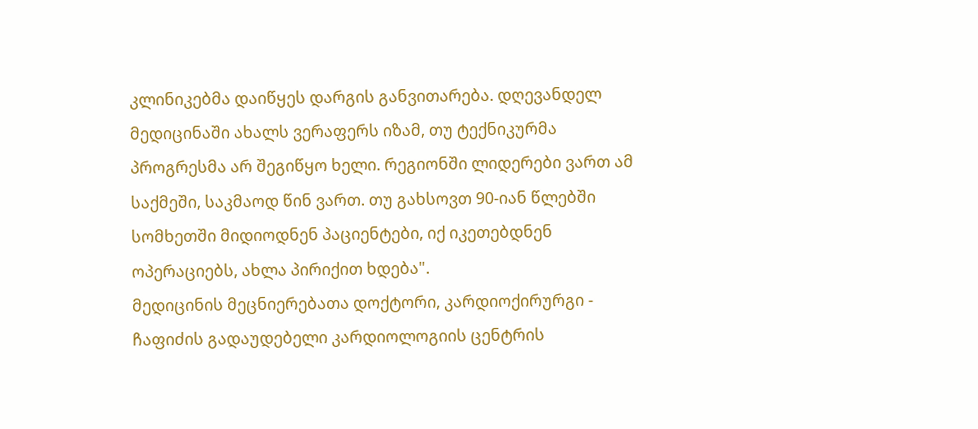კლინიკებმა დაიწყეს დარგის განვითარება. დღევანდელ მედიცინაში ახალს ვერაფერს იზამ, თუ ტექნიკურმა პროგრესმა არ შეგიწყო ხელი. რეგიონში ლიდერები ვართ ამ საქმეში, საკმაოდ წინ ვართ. თუ გახსოვთ 90-იან წლებში სომხეთში მიდიოდნენ პაციენტები, იქ იკეთებდნენ ოპერაციებს, ახლა პირიქით ხდება".
მედიცინის მეცნიერებათა დოქტორი, კარდიოქირურგი - ჩაფიძის გადაუდებელი კარდიოლოგიის ცენტრის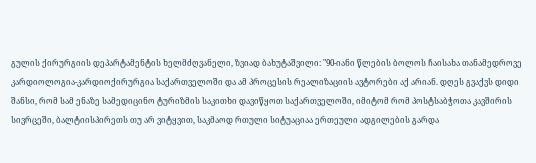გულის ქირურგიის დეპარტამენტის ხელმძღვანელი, ზვიად ბახუტაშვილი: "90-იანი წლების ბოლოს ჩაისახა თანამედროვე კარდიოლოგია-კარდიოქირურგია საქართველოში და ამ პროცესის რეალიზაციის ავტორები აქ არიან. დღეს გვაქვს დიდი შანსი, რომ სამ ენაზე სამედიცინო ტურიზმის საკითხი დავიწყოთ საქართველოში, იმიტომ რომ პოსტსაბჭოთა კავშირის სივრცეში, ბალტიისპირეთს თუ არ ვიტყვით, საკმაოდ რთული სიტუაციაა ერთეული ადგილების გარდა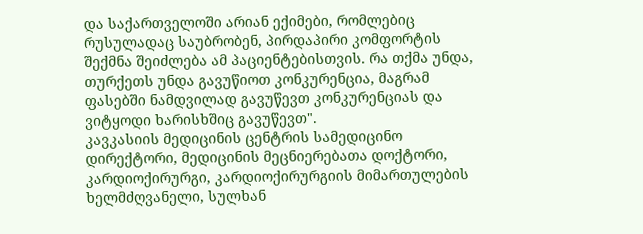და საქართველოში არიან ექიმები, რომლებიც რუსულადაც საუბრობენ, პირდაპირი კომფორტის შექმნა შეიძლება ამ პაციენტებისთვის. რა თქმა უნდა, თურქეთს უნდა გავუწიოთ კონკურენცია, მაგრამ ფასებში ნამდვილად გავუწევთ კონკურენციას და ვიტყოდი ხარისხშიც გავუწევთ".
კავკასიის მედიცინის ცენტრის სამედიცინო დირექტორი, მედიცინის მეცნიერებათა დოქტორი, კარდიოქირურგი, კარდიოქირურგიის მიმართულების ხელმძღვანელი, სულხან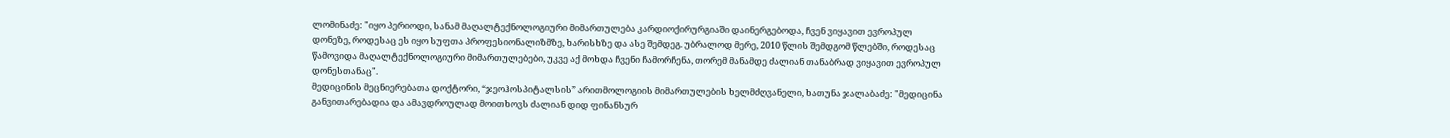ლომინაძე: "იყო პერიოდი, სანამ მაღალტექნოლოგიური მიმართულება კარდიოქირურგიაში დაინერგებოდა, ჩვენ ვიყავით ევროპულ დონეზე, როდესაც ეს იყო სუფთა პროფესიონალიზმზე, ხარისხზე და ასე შემდეგ. უბრალოდ მერე, 2010 წლის შემდგომ წლებში, როდესაც წამოვიდა მაღალტექნოლოგიური მიმართულებები, უკვე აქ მოხდა ჩვენი ჩამორჩენა, თორემ მანამდე ძალიან თანაბრად ვიყავით ევროპულ დონესთანაც".
მედიცინის მეცნიერებათა დოქტორი, “ჯეოჰოსპიტალსის” არითმოლოგიის მიმართულების ხელმძღვანელი, ხათუნა ჯალაბაძე: "მედიცინა განვითარებადია და ამავდროულად მოითხოვს ძალიან დიდ ფინანსურ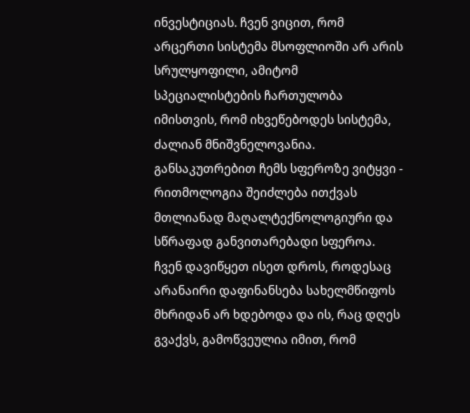ინვესტიციას. ჩვენ ვიცით, რომ არცერთი სისტემა მსოფლიოში არ არის სრულყოფილი, ამიტომ სპეციალისტების ჩართულობა იმისთვის, რომ იხვეწებოდეს სისტემა, ძალიან მნიშვნელოვანია. განსაკუთრებით ჩემს სფეროზე ვიტყვი - რითმოლოგია შეიძლება ითქვას მთლიანად მაღალტექნოლოგიური და სწრაფად განვითარებადი სფეროა. ჩვენ დავიწყეთ ისეთ დროს, როდესაც არანაირი დაფინანსება სახელმწიფოს მხრიდან არ ხდებოდა და ის, რაც დღეს გვაქვს, გამოწვეულია იმით, რომ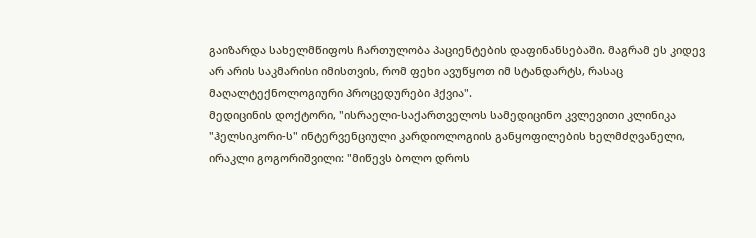გაიზარდა სახელმწიფოს ჩართულობა პაციენტების დაფინანსებაში. მაგრამ ეს კიდევ არ არის საკმარისი იმისთვის, რომ ფეხი ავუწყოთ იმ სტანდარტს, რასაც მაღალტექნოლოგიური პროცედურები ჰქვია".
მედიცინის დოქტორი, "ისრაელი-საქართველოს სამედიცინო კვლევითი კლინიკა "ჰელსიკორი-ს" ინტერვენციული კარდიოლოგიის განყოფილების ხელმძღვანელი, ირაკლი გოგორიშვილი: "მიწევს ბოლო დროს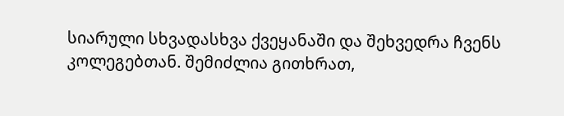სიარული სხვადასხვა ქვეყანაში და შეხვედრა ჩვენს კოლეგებთან. შემიძლია გითხრათ,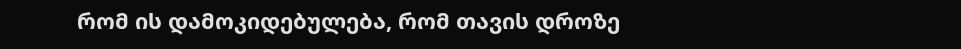რომ ის დამოკიდებულება, რომ თავის დროზე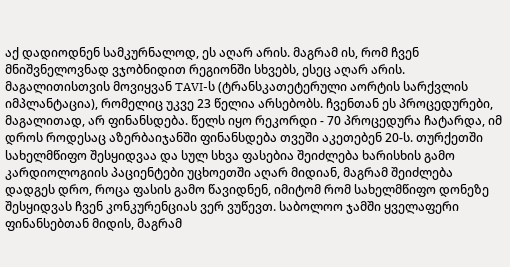აქ დადიოდნენ სამკურნალოდ, ეს აღარ არის. მაგრამ ის, რომ ჩვენ მნიშვნელოვნად ვჯობნიდით რეგიონში სხვებს, ესეც აღარ არის. მაგალითისთვის მოვიყვან TAVI-ს (ტრანსკათეტერული აორტის სარქვლის იმპლანტაცია), რომელიც უკვე 23 წელია არსებობს. ჩვენთან ეს პროცედურები, მაგალითად, არ ფინანსდება. წელს იყო რეკორდი - 70 პროცედურა ჩატარდა, იმ დროს როდესაც აზერბაიჯანში ფინანსდება თვეში აკეთებენ 20-ს. თურქეთში სახელმწიფო შესყიდვაა და სულ სხვა ფასებია შეიძლება ხარისხის გამო კარდიოლოგიის პაციენტები უცხოეთში აღარ მიდიან, მაგრამ შეიძლება დადგეს დრო, როცა ფასის გამო წავიდნენ, იმიტომ რომ სახელმწიფო დონეზე შესყიდვას ჩვენ კონკურენციას ვერ ვუწევთ. საბოლოო ჯამში ყველაფერი ფინანსებთან მიდის, მაგრამ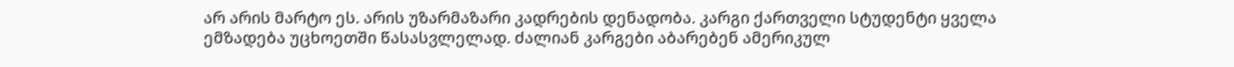არ არის მარტო ეს. არის უზარმაზარი კადრების დენადობა. კარგი ქართველი სტუდენტი ყველა ემზადება უცხოეთში წასასვლელად. ძალიან კარგები აბარებენ ამერიკულ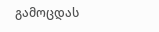გამოცდას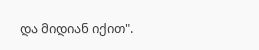და მიდიან იქით".